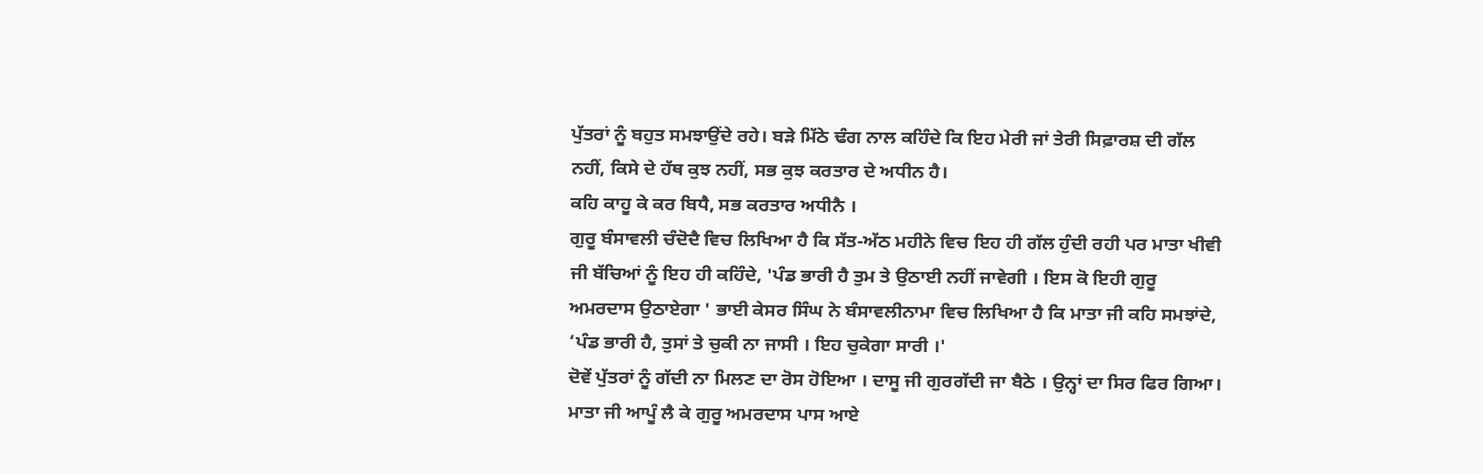ਪੁੱਤਰਾਂ ਨੂੰ ਬਹੁਤ ਸਮਝਾਉਂਦੇ ਰਹੇ। ਬੜੇ ਮਿੱਠੇ ਢੰਗ ਨਾਲ ਕਹਿੰਦੇ ਕਿ ਇਹ ਮੇਰੀ ਜਾਂ ਤੇਰੀ ਸਿਫ਼ਾਰਸ਼ ਦੀ ਗੱਲ ਨਹੀਂ, ਕਿਸੇ ਦੇ ਹੱਥ ਕੁਝ ਨਹੀਂ, ਸਭ ਕੁਝ ਕਰਤਾਰ ਦੇ ਅਧੀਨ ਹੈ।
ਕਹਿ ਕਾਹੂ ਕੇ ਕਰ ਬਿਧੈ, ਸਭ ਕਰਤਾਰ ਅਧੀਨੈ ।
ਗੁਰੂ ਬੰਸਾਵਲੀ ਚੰਦੋਦੈ ਵਿਚ ਲਿਖਿਆ ਹੈ ਕਿ ਸੱਤ-ਅੱਠ ਮਹੀਨੇ ਵਿਚ ਇਹ ਹੀ ਗੱਲ ਹੁੰਦੀ ਰਹੀ ਪਰ ਮਾਤਾ ਖੀਵੀ ਜੀ ਬੱਚਿਆਂ ਨੂੰ ਇਹ ਹੀ ਕਹਿੰਦੇ, 'ਪੰਡ ਭਾਰੀ ਹੈ ਤੁਮ ਤੇ ਉਠਾਈ ਨਹੀਂ ਜਾਵੇਗੀ । ਇਸ ਕੋ ਇਹੀ ਗੁਰੂ ਅਮਰਦਾਸ ਉਠਾਏਗਾ ' ਭਾਈ ਕੇਸਰ ਸਿੰਘ ਨੇ ਬੰਸਾਵਲੀਨਾਮਾ ਵਿਚ ਲਿਖਿਆ ਹੈ ਕਿ ਮਾਤਾ ਜੀ ਕਹਿ ਸਮਝਾਂਦੇ, ‘ਪੰਡ ਭਾਰੀ ਹੈ, ਤੁਸਾਂ ਤੇ ਚੁਕੀ ਨਾ ਜਾਸੀ । ਇਹ ਚੁਕੇਗਾ ਸਾਰੀ ।'
ਦੋਵੇਂ ਪੁੱਤਰਾਂ ਨੂੰ ਗੱਦੀ ਨਾ ਮਿਲਣ ਦਾ ਰੋਸ ਹੋਇਆ । ਦਾਸੂ ਜੀ ਗੁਰਗੱਦੀ ਜਾ ਬੈਠੇ । ਉਨ੍ਹਾਂ ਦਾ ਸਿਰ ਫਿਰ ਗਿਆ। ਮਾਤਾ ਜੀ ਆਪੂੰ ਲੈ ਕੇ ਗੁਰੂ ਅਮਰਦਾਸ ਪਾਸ ਆਏ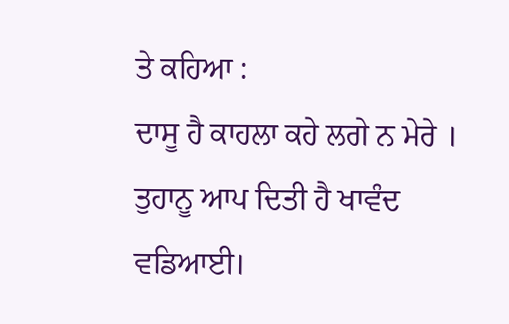ਤੇ ਕਹਿਆ :
ਦਾਸੂ ਹੈ ਕਾਹਲਾ ਕਹੇ ਲਗੇ ਨ ਮੇਰੇ ।
ਤੁਹਾਨੂ ਆਪ ਦਿਤੀ ਹੈ ਖਾਵੰਦ ਵਡਿਆਈ।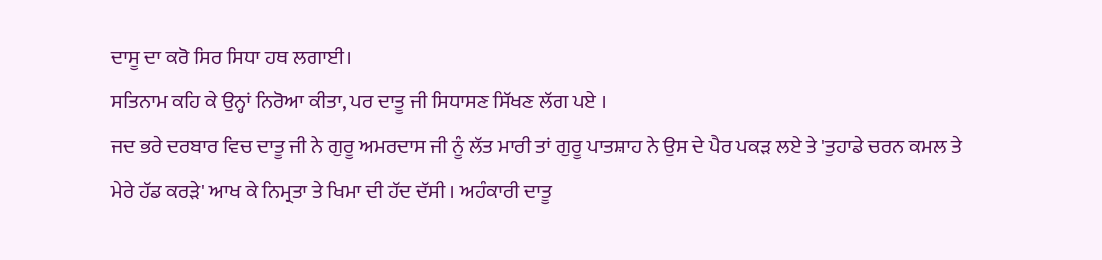ਦਾਸੂ ਦਾ ਕਰੋ ਸਿਰ ਸਿਧਾ ਹਥ ਲਗਾਈ।
ਸਤਿਨਾਮ ਕਹਿ ਕੇ ਉਨ੍ਹਾਂ ਨਿਰੋਆ ਕੀਤਾ, ਪਰ ਦਾਤੂ ਜੀ ਸਿਧਾਸਣ ਸਿੱਖਣ ਲੱਗ ਪਏ ।
ਜਦ ਭਰੇ ਦਰਬਾਰ ਵਿਚ ਦਾਤੂ ਜੀ ਨੇ ਗੁਰੂ ਅਮਰਦਾਸ ਜੀ ਨੂੰ ਲੱਤ ਮਾਰੀ ਤਾਂ ਗੁਰੂ ਪਾਤਸ਼ਾਹ ਨੇ ਉਸ ਦੇ ਪੈਰ ਪਕੜ ਲਏ ਤੇ 'ਤੁਹਾਡੇ ਚਰਨ ਕਮਲ ਤੇ ਮੇਰੇ ਹੱਡ ਕਰੜੇ' ਆਖ ਕੇ ਨਿਮ੍ਰਤਾ ਤੇ ਖਿਮਾ ਦੀ ਹੱਦ ਦੱਸੀ । ਅਹੰਕਾਰੀ ਦਾਤੂ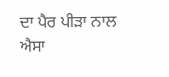ਦਾ ਪੈਰ ਪੀੜਾ ਨਾਲ ਐਸਾ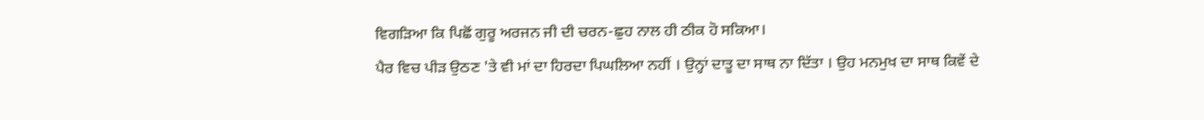ਵਿਗੜਿਆ ਕਿ ਪਿਛੋਂ ਗੁਰੂ ਅਰਜਨ ਜੀ ਦੀ ਚਰਨ-ਛੁਹ ਨਾਲ ਹੀ ਠੀਕ ਹੋ ਸਕਿਆ।
ਪੈਰ ਵਿਚ ਪੀੜ ਉਠਣ 'ਤੇ ਵੀ ਮਾਂ ਦਾ ਹਿਰਦਾ ਪਿਘਲਿਆ ਨਹੀਂ । ਉਨ੍ਹਾਂ ਦਾਤੂ ਦਾ ਸਾਥ ਨਾ ਦਿੱਤਾ । ਉਹ ਮਨਮੁਖ ਦਾ ਸਾਥ ਕਿਵੇਂ ਦੇ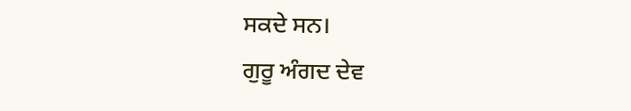ਸਕਦੇ ਸਨ।
ਗੁਰੂ ਅੰਗਦ ਦੇਵ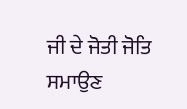ਜੀ ਦੇ ਜੋਤੀ ਜੋਤਿ ਸਮਾਉਣ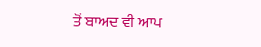ਤੋਂ ਬਾਅਦ ਵੀ ਆਪ